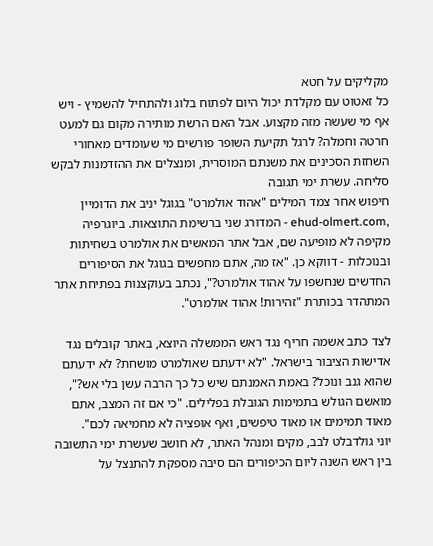מקליקים על חטא
כל זאטוט עם מקלדת יכול היום לפתוח בלוג ולהתחיל להשמיץ - ויש אף מי שעשה מזה מקצוע. אבל האם הרשת מותירה מקום גם למעט חרטה וחמלה? לרגל תקיעת השופר פורשים מי שעומדים מאחורי השחזת הסכינים את משנתם המוסרית, ומנצלים את ההזדמנות לבקש סליחה. עשרת ימי תגובה
חיפוש אחר צמד המילים "אהוד אולמרט" בגוגל יניב את הדומיין ,ehud-olmert.com - המדורג שני ברשימת התוצאות. ביוגרפיה מקיפה לא מופיעה שם, אבל אתר המאשים את אולמרט בשחיתות ובנוכלות - דווקא כן. "אז מה, אתם מחפשים בגוגל את הסיפורים החדשים שנחשפו על אהוד אולמרט?", נכתב בעוקצנות בפתיחת אתר המתהדר בכותרת "זהירות! אהוד אולמרט".

לצד כתב אשמה חריף נגד ראש הממשלה היוצא, באתר קובלים נגד אדישות הציבור בישראל. "לא ידעתם שאולמרט מושחת? לא ידעתם שהוא גנב ונוכל? באמת האמנתם שיש כל כך הרבה עשן בלי אש?", מואשם הגולש בתמימות הגובלת בפלילים. "כי אם זה המצב, אתם מאוד תמימים או מאוד טיפשים, ואף אופציה לא מחמיאה לכם".
יוני גולדבלט לבב, מקים ומנהל האתר, לא חושב שעשרת ימי התשובה בין ראש השנה ליום הכיפורים הם סיבה מספקת להתנצל על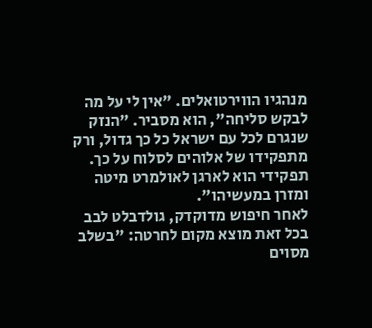מנהגיו הווירטואלים. "אין לי על מה לבקש סליחה", הוא מסביר. "הנזק שנגרם לכל עם ישראל כל כך גדול, ורק מתפקידו של אלוהים לסלוח על כך. תפקידי הוא לארגן לאולמרט מיטה ומזרן במעשיהו".
לאחר חיפוש מדוקדק, גולדבלט לבב בכל זאת מוצא מקום לחרטה: "בשלב מסוים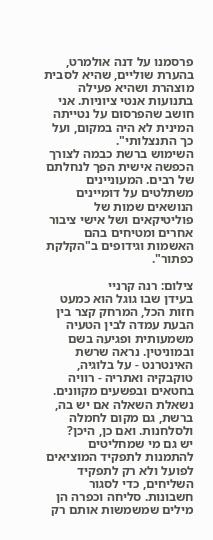פרסמנו על דנה אולמרט, בהערת שוליים, שהיא לסבית מוצהרת ושהיא פעילה בתנועות אנטי ציוניות. אני חושב שהפרסום על נטייתה המינית לא היה במקום, ועל כך התנצלותי".
השימוש ברשת כבמה לצורך הכפשה אישית הפך לנחלתם של רבים. המעוניינים משתלטים על דומיינים הנושאים שמות של פוליטיקאים ושל אישי ציבור אחרים ומטיחים בהם האשמות וגידופים ב"הקלקת כפתור".

צילום: רנה קרניי
בעידן שבו גוגל הוא כמעט חזות הכל, המרחק קצר בין הבעת עמדה לבין הטעיה משמעותית ופגיעה בשם ובמוניטין. נראה שרשת האינטרנט - על בלוגיה, טוקבקיה ואתריה - רוויה בחטאים ובפשעים מקוונים. נשאלת השאלה אם יש בה, ברשת, גם מקום לחמלה ולסלחנות. ואם כן, היכן?
יש גם מי שמחליטים להתמנות לתפקיד המוציאים לפועל ולא רק לתפקיד השליחים, כדי לסגור חשבונות. סליחה וכפרה הן מילים שמשמשות אותם רק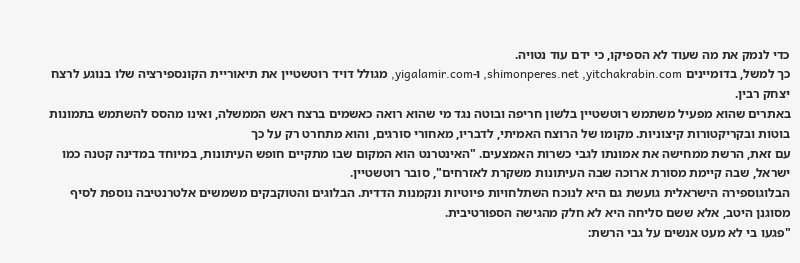כדי לנמק את מה שעוד לא הספיקו, כי ידם עוד נטויה.
כך למשל, בדומיינים shimonperes.net ,yitchakrabin.com, ו-yigalamir.com, מגולל דויד רוטשטיין את תיאוריית הקונספירציה שלו בנוגע לרצח יצחק רבין.
באתרים שהוא מפעיל משתמש רוטשטיין בלשון חריפה ובוטה נגד מי שהוא רואה כאשמים ברצח ראש הממשלה, ואינו מהסס להשתמש בתמונות בוטות ובקריקטורות קיצוניות. מקומו של הרוצח האמיתי, לדבריו, מאחורי סורגים, והוא מתחרט רק על כך
עם זאת, הרשת ממחישה את אמונתו לגבי כשרות האמצעים. "האינטרנט הוא המקום שבו מתקיים חופש העיתונות, במיוחד במדינה קטנה כמו ישראל, שבה קיימת מסורת ארוכה שבה העיתונות משקרת לאזרחים", סובר רוטשטיין.
הבלוגוספירה הישראלית גועשת גם היא לנוכח השתלחויות פיוטיות ונקמנות הדדית. הבלוגים והטוקבקים משמשים אלטרנטיבה נוספת לסיף מסוגנן היטב, אלא ששם סליחה היא לא חלק מהגישה הספורטיבית.
"פגעו בי לא מעט אנשים על גבי הרשת: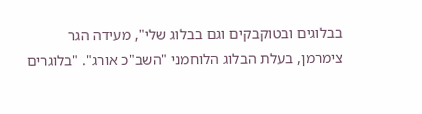בבלוגים ובטוקבקים וגם בבלוג שלי", מעידה הגר צימרמן, בעלת הבלוג הלוחמני "השב"כ אורג". "בלוגרים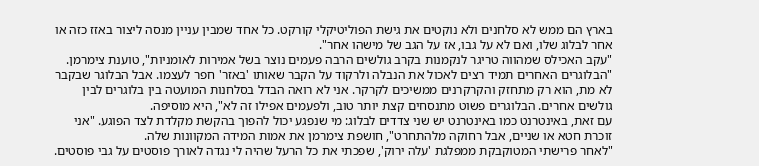בארץ הם ממש לא סלחנים ולא נוקטים את גישת הפוליטיקלי קורקט. כל אחד שמבין עניין מנסה ליצור באזז כזה או אחר לבלוג שלו, ואם לא על גבו, אז על הגב של מישהו אחר".
"עקב האכילס שמהווה טריגר לנקמנות בקרב גולשים הרבה פעמים נוצר בשל אמירות לאומניות", טוענת צימרמן. "הבלוגרים האחרים תמיד רצים לאכול את הנבלה ולרקוד על הקבר שאותו 'באזר' חפר לעצמו. אבל הבלוגר שבקבר לא מת, הוא רק מתחזק והקרקרנים ממשיכים לקרקר. אני לא רואה הבדל בסלחנות המועטה בין בלוגרים לבין גולשים אחרים. הבלוגרים פשוט מתנסחים קצת יותר טוב, ולפעמים אפילו זה לא", היא מוסיפה.
עם זאת, באינטרנט כמו באינטרנט יש שני צדדים לבלוג: מי שנפגע יכול להפוך בהקשת מקלדת לצד הפוגע. "אני זוכרת חטא או שניים, אבל רחוקה מלהתחרט", חושפת צימרמן את אמות המידה המקוונות שלה.
"לאחר פרישתי המטוקבקת ממפלגת 'עלה ירוק', שפכתי את כל הרעל שהיה לי נגדה לאורך פוסטים על גבי פוסטים.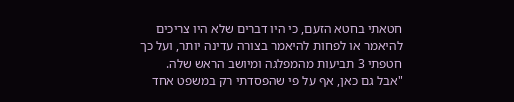חטאתי בחטא הזעם, כי היו דברים שלא היו צריכים להיאמר או לפחות להיאמר בצורה עדינה יותר, ועל כך חטפתי 3 תביעות מהמפלגה ומיושב הראש שלה.
"אבל גם כאן, אף על פי שהפסדתי רק במשפט אחד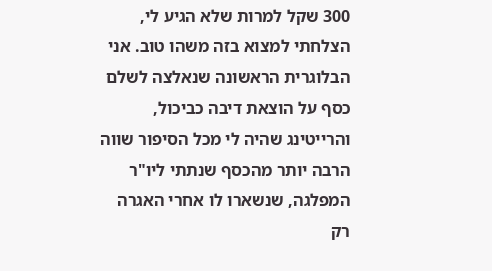300 שקל למרות שלא הגיע לי, הצלחתי למצוא בזה משהו טוב. אני הבלוגרית הראשונה שנאלצה לשלם כסף על הוצאת דיבה כביכול, והרייטינג שהיה לי מכל הסיפור שווה הרבה יותר מהכסף שנתתי ליו"ר המפלגה, שנשארו לו אחרי האגרה רק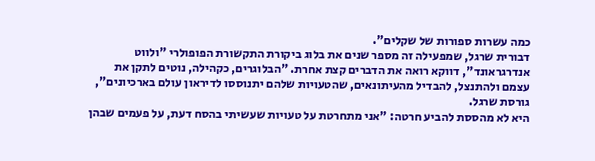כמה עשרות ספורות של שקלים".
דבורית שרגל, שמפעילה זה מספר שנים את בלוג ביקורת התקשורת הפופולרי "ולווט אנדרגראונד", דווקא רואה את הדברים קצת אחרת. "הבלוגרים, כקהילה, נוטים לתקן את עצמם ולהתנצל, להבדיל מהעיתונאים, שהטעויות שלהם יתנוססו לדיראון עולם בארכיונים", גורסת שרגל.
היא לא מהססת להביע חרטה: "אני מתחרטת על טעויות שעשיתי בהסח דעת, על פעמים שבהן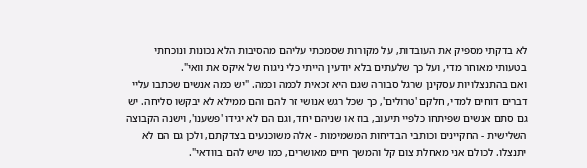לא בדקתי מספיק את העובדות, על מקורות שסמכתי עליהם מהסיבות הלא נכונות ונוכחתי בטעותי מאוחר מדי, ועל כך שלעתים בלא יודעין הייתי כלי ניגוח של איקס את וואי".
ואם בהתנצלויות עסקינן שרגל סבורה שגם היא זכאית לכמה וכמה. "יש כמה אנשים שכתבו עליי דברים דוחים למדי, חלקם 'טרולים', כך שכל רגש אנושי זר להם והם ממילא לא יבקשו סליחה. יש גם סתם אנשים שפיתחו כלפיי תיעוב, בוז או שניהם יחד, וגם הם לא יגידו 'פשענו', וישנה הקבוצה השלישית - החקיינים וכותבי הבדיחות המשמימות - אלה משוכנעים בצדקתם, ולכן גם הם לא יתנצלו. לכולם אני מאחלת צום קל והמשך חיים מאושרים, כמו שיש להם בוודאי".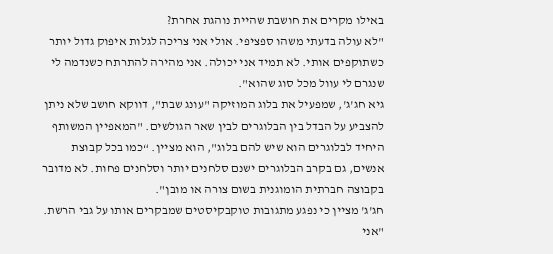באילו מקרים את חושבת שהיית נוהגת אחרת?
"לא עולה בדעתי משהו ספציפי. אולי אני צריכה לגלות איפוק גדול יותר כשתוקפים אותי. לא תמיד אני יכולה. אני מהירה להתרתח כשנדמה לי שנגרם לי עוול מכל סוג שהוא".
גיא חג'ג', שמפעיל את בלוג המוזיקה "עונג שבת", דווקא חושב שלא ניתן להצביע על הבדל בין הבלוגרים לבין שאר הגולשים. "המאפיין המשותף היחיד לבלוגרים הוא שיש להם בלוג", הוא מציין. “כמו בכל קבוצת אנשים, גם בקרב הבלוגרים ישנם סלחנים יותר וסלחנים פחות. לא מדובר בקבוצה חברתית הומוגנית בשום צורה או מובן".
חג'ג' מציין כי נפגע מתגובות טוקבקיסטים שמבקרים אותו על גבי הרשת. "אני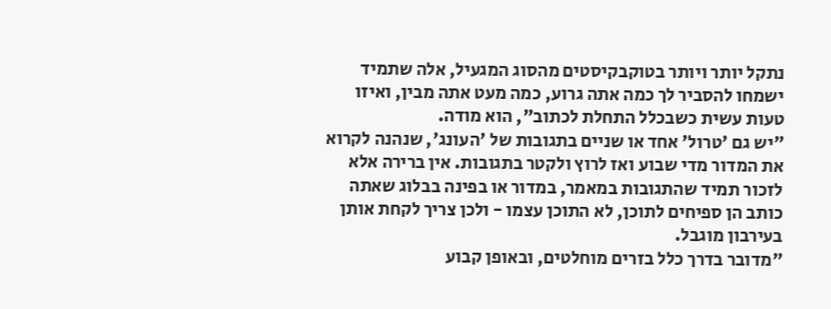נתקל יותר ויותר בטוקבקיסטים מהסוג המגעיל, אלה שתמיד ישמחו להסביר לך כמה אתה גרוע, כמה מעט אתה מבין, ואיזו טעות עשית כשבכלל התחלת לכתוב", הוא מודה.
"יש גם 'טרול' אחד או שניים בתגובות של 'העונג', שנהנה לקרוא את המדור מדי שבוע ואז לרוץ ולקטר בתגובות. אין ברירה אלא לזכור תמיד שהתגובות במאמר, במדור או בפינה בבלוג שאתה כותב הן ספיחים לתוכן, לא התוכן עצמו - ולכן צריך לקחת אותן בעירבון מוגבל.
"מדובר בדרך כלל בזרים מוחלטים, ובאופן קבוע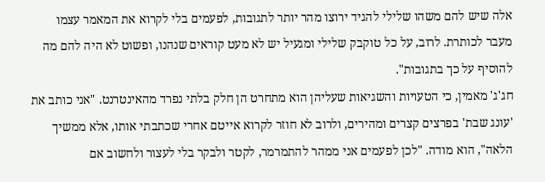אלה שיש להם משהו שלילי להגיד ירוצו מהר יותר לתגובות, לפעמים בלי לקרוא את המאמר עצמו מעבר לכותרת. לרוב, על כל טוקבק שלילי ומגעיל יש לא מעט קוראים שנהנו, ופשוט לא היה להם מה להוסיף על כך בתגובות".
חג'ג' מאמין, כי הטעויות והשגיאות שעליהן הוא מתחרט הן חלק בלתי נפרד מהאינטרנט. "אני כותב את 'עונג שבת' בפרצים קצרים ומהירים, ולרוב לא חוזר לקרוא אייטם אחרי שכתבתי אותו, אלא ממשיך הלאה", הוא מודה. "לכן לפעמים אני ממהר להתמרמר, לקטר ולבקר בלי לעצור ולחשוב אם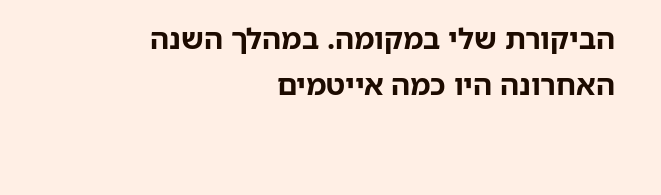הביקורת שלי במקומה. במהלך השנה האחרונה היו כמה אייטמים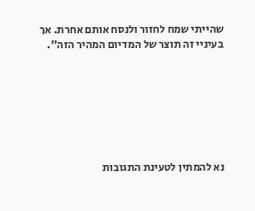שהייתי שמח לחזור ולנסח אותם אחרת. אך בעיניי זה תוצר של המדיום המהיר הזה".







נא להמתין לטעינת התגובות